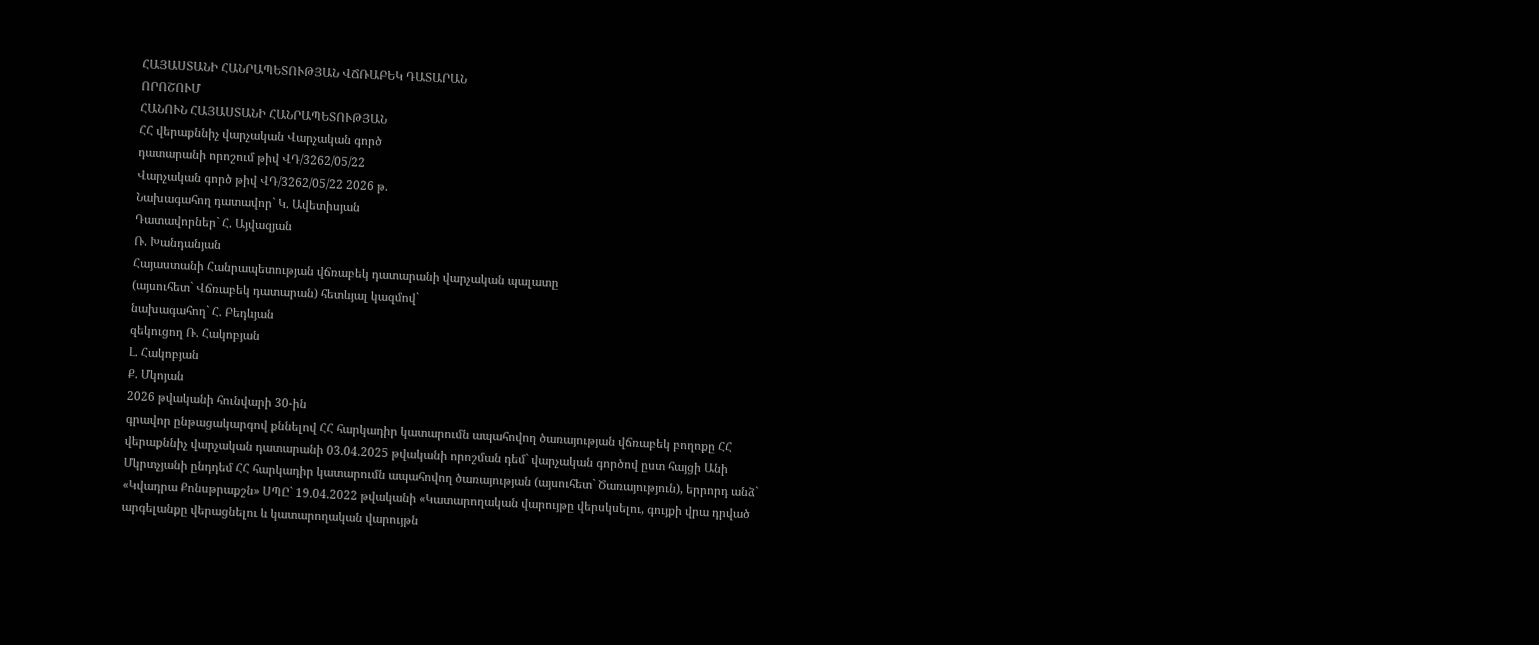ՀԱՅԱՍՏԱՆԻ ՀԱՆՐԱՊԵՏՈՒԹՅԱՆ ՎՃՌԱԲԵԿ ԴԱՏԱՐԱՆ
ՈՐՈՇՈՒՄ
ՀԱՆՈՒՆ ՀԱՅԱՍՏԱՆԻ ՀԱՆՐԱՊԵՏՈՒԹՅԱՆ
ՀՀ վերաքննիչ վարչական Վարչական գործ
դատարանի որոշում թիվ ՎԴ/3262/05/22
Վարչական գործ թիվ ՎԴ/3262/05/22 2026 թ.
Նախագահող դատավոր` Կ. Ավետիսյան
Դատավորներ` Հ. Այվազյան
Ռ. Խանդանյան
Հայաստանի Հանրապետության վճռաբեկ դատարանի վարչական պալատը
(այսուհետ` Վճռաբեկ դատարան) հետևյալ կազմով`
նախագահող` Հ. Բեդևյան
զեկուցող Ռ. Հակոբյան
Լ. Հակոբյան
Ք. Մկոյան
2026 թվականի հունվարի 30-ին
գրավոր ընթացակարգով քննելով ՀՀ հարկադիր կատարումն ապահովող ծառայության վճռաբեկ բողոքը ՀՀ վերաքննիչ վարչական դատարանի 03.04.2025 թվականի որոշման դեմ` վարչական գործով ըստ հայցի Անի Մկրտչյանի ընդդեմ ՀՀ հարկադիր կատարումն ապահովող ծառայության (այսուհետ` Ծառայություն), երրորդ անձ` «Կվադրա Քոնսթրաքշն» ՍՊԸ` 19.04.2022 թվականի «Կատարողական վարույթը վերսկսելու, գույքի վրա դրված արգելանքը վերացնելու և կատարողական վարույթն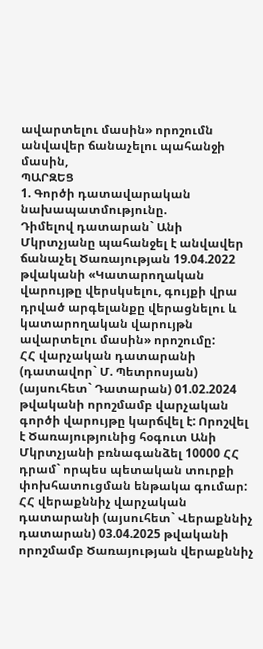ավարտելու մասին» որոշումն անվավեր ճանաչելու պահանջի մասին,
ՊԱՐԶԵՑ
1. Գործի դատավարական նախապատմությունը.
Դիմելով դատարան` Անի Մկրտչյանը պահանջել է անվավեր ճանաչել Ծառայության 19.04.2022 թվականի «Կատարողական վարույթը վերսկսելու, գույքի վրա դրված արգելանքը վերացնելու և կատարողական վարույթն ավարտելու մասին» որոշումը:
ՀՀ վարչական դատարանի (դատավոր` Մ. Պետրոսյան) (այսուհետ` Դատարան) 01.02.2024 թվականի որոշմամբ վարչական գործի վարույթը կարճվել է: Որոշվել է Ծառայությունից հօգուտ Անի Մկրտչյանի բռնագանձել 10000 ՀՀ դրամ` որպես պետական տուրքի փոխհատուցման ենթակա գումար:
ՀՀ վերաքննիչ վարչական դատարանի (այսուհետ` Վերաքննիչ դատարան) 03.04.2025 թվականի որոշմամբ Ծառայության վերաքննիչ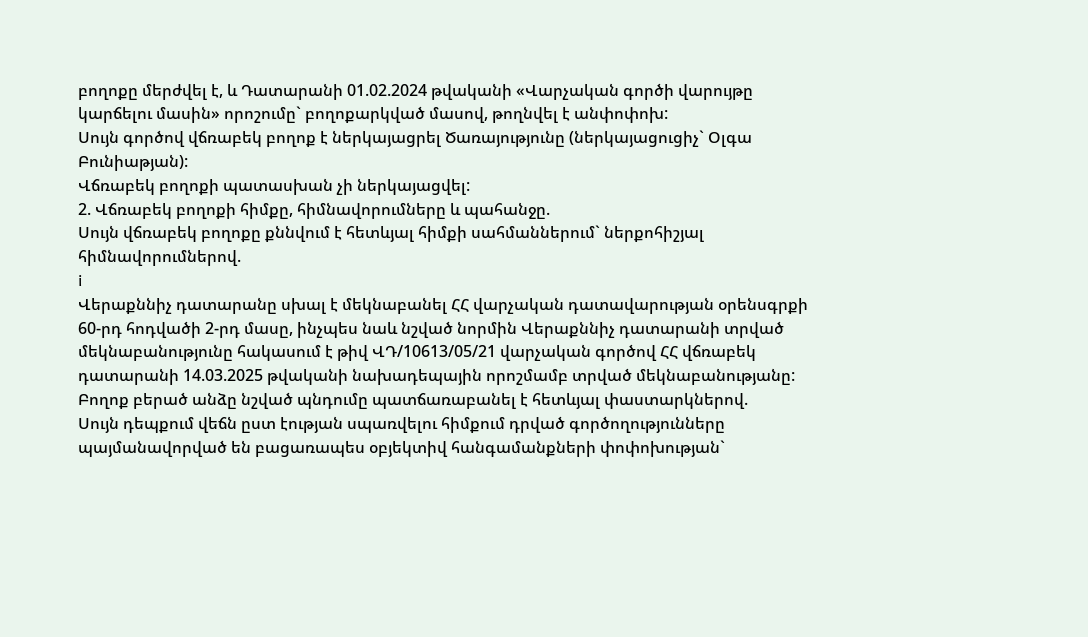բողոքը մերժվել է, և Դատարանի 01.02.2024 թվականի «Վարչական գործի վարույթը կարճելու մասին» որոշումը` բողոքարկված մասով, թողնվել է անփոփոխ:
Սույն գործով վճռաբեկ բողոք է ներկայացրել Ծառայությունը (ներկայացուցիչ` Օլգա Բունիաթյան):
Վճռաբեկ բողոքի պատասխան չի ներկայացվել:
2. Վճռաբեկ բողոքի հիմքը, հիմնավորումները և պահանջը.
Սույն վճռաբեկ բողոքը քննվում է հետևյալ հիմքի սահմաններում` ներքոհիշյալ հիմնավորումներով.
i
Վերաքննիչ դատարանը սխալ է մեկնաբանել ՀՀ վարչական դատավարության օրենսգրքի 60-րդ հոդվածի 2-րդ մասը, ինչպես նաև նշված նորմին Վերաքննիչ դատարանի տրված մեկնաբանությունը հակասում է թիվ ՎԴ/10613/05/21 վարչական գործով ՀՀ վճռաբեկ դատարանի 14.03.2025 թվականի նախադեպային որոշմամբ տրված մեկնաբանությանը:
Բողոք բերած անձը նշված պնդումը պատճառաբանել է հետևյալ փաստարկներով.
Սույն դեպքում վեճն ըստ էության սպառվելու հիմքում դրված գործողությունները պայմանավորված են բացառապես օբյեկտիվ հանգամանքների փոփոխության`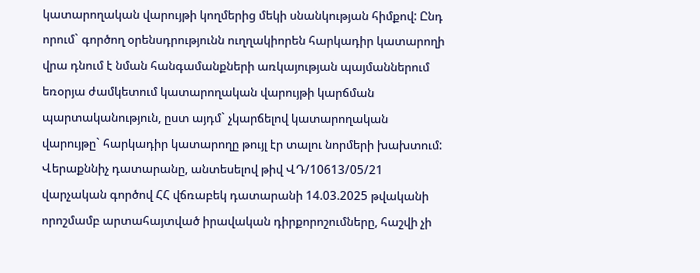կատարողական վարույթի կողմերից մեկի սնանկության հիմքով: Ընդ որում` գործող օրենսդրությունն ուղղակիորեն հարկադիր կատարողի վրա դնում է նման հանգամանքների առկայության պայմաններում եռօրյա ժամկետում կատարողական վարույթի կարճման պարտականություն, ըստ այդմ` չկարճելով կատարողական վարույթը` հարկադիր կատարողը թույլ էր տալու նորմերի խախտում:
Վերաքննիչ դատարանը, անտեսելով թիվ ՎԴ/10613/05/21 վարչական գործով ՀՀ վճռաբեկ դատարանի 14.03.2025 թվականի որոշմամբ արտահայտված իրավական դիրքորոշումները, հաշվի չի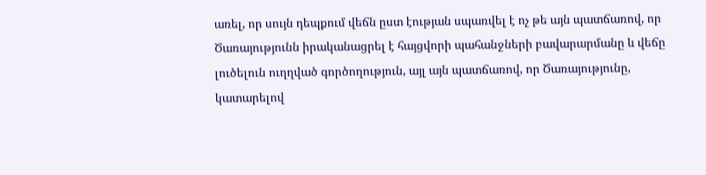առել, որ սույն դեպքում վեճն ըստ էության սպառվել է ոչ թե այն պատճառով, որ Ծառայությունն իրականացրել է հայցվորի պահանջների բավարարմանը և վեճը լուծելուն ուղղված գործողություն, այլ այն պատճառով, որ Ծառայությունը, կատարելով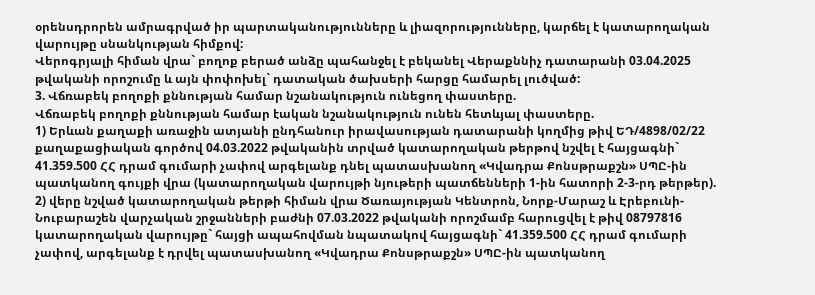օրենսդրորեն ամրագրված իր պարտականությունները և լիազորությունները, կարճել է կատարողական վարույթը սնանկության հիմքով:
Վերոգրյալի հիման վրա` բողոք բերած անձը պահանջել է բեկանել Վերաքննիչ դատարանի 03.04.2025 թվականի որոշումը և այն փոփոխել` դատական ծախսերի հարցը համարել լուծված:
3. Վճռաբեկ բողոքի քննության համար նշանակություն ունեցող փաստերը.
Վճռաբեկ բողոքի քննության համար էական նշանակություն ունեն հետևյալ փաստերը.
1) Երևան քաղաքի առաջին ատյանի ընդհանուր իրավասության դատարանի կողմից թիվ ԵԴ/4898/02/22 քաղաքացիական գործով 04.03.2022 թվականին տրված կատարողական թերթով նշվել է հայցագնի` 41.359.500 ՀՀ դրամ գումարի չափով արգելանք դնել պատասխանող «Կվադրա Քոնսթրաքշն» ՍՊԸ-ին պատկանող գույքի վրա (կատարողական վարույթի նյութերի պատճենների 1-ին հատորի 2-3-րդ թերթեր).
2) վերը նշված կատարողական թերթի հիման վրա Ծառայության Կենտրոն, Նորք-Մարաշ և Էրեբունի-Նուբարաշեն վարչական շրջանների բաժնի 07.03.2022 թվականի որոշմամբ հարուցվել է թիվ 08797816 կատարողական վարույթը` հայցի ապահովման նպատակով հայցագնի` 41.359.500 ՀՀ դրամ գումարի չափով, արգելանք է դրվել պատասխանող «Կվադրա Քոնսթրաքշն» ՍՊԸ-ին պատկանող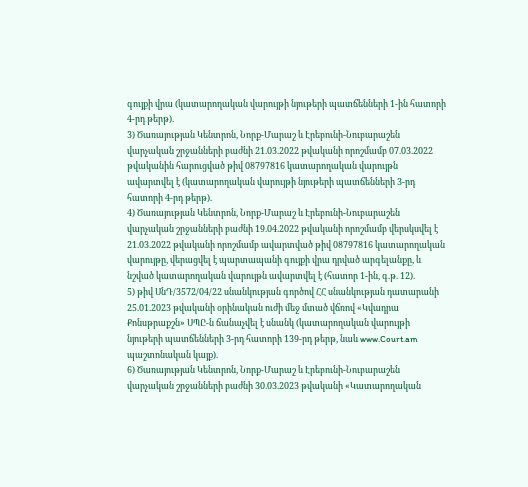գույքի վրա (կատարողական վարույթի նյութերի պատճենների 1-ին հատորի 4-րդ թերթ).
3) Ծառայության Կենտրոն, Նորք-Մարաշ և Էրեբունի-Նուբարաշեն վարչական շրջանների բաժնի 21.03.2022 թվականի որոշմամբ 07.03.2022 թվականին հարուցված թիվ 08797816 կատարողական վարույթն ավարտվել է (կատարողական վարույթի նյութերի պատճենների 3-րդ հատորի 4-րդ թերթ).
4) Ծառայության Կենտրոն, Նորք-Մարաշ և Էրեբունի-Նուբարաշեն վարչական շրջանների բաժնի 19.04.2022 թվականի որոշմամբ վերսկսվել է 21.03.2022 թվականի որոշմամբ ավարտված թիվ 08797816 կատարողական վարույթը, վերացվել է պարտապանի գույքի վրա դրված արգելանքը, և նշված կատարողական վարույթն ավարտվել է (հատոր 1-ին, գ.թ. 12).
5) թիվ ՍնԴ/3572/04/22 սնանկության գործով ՀՀ սնանկության դատարանի 25.01.2023 թվականի օրինական ուժի մեջ մտած վճռով «Կվադրա Քոնսթրաքշն» ՍՊԸ-ն ճանաչվել է սնանկ (կատարողական վարույթի նյութերի պատճենների 3-րդ հատորի 139-րդ թերթ, նաև www.Court.am պաշտոնական կայք).
6) Ծառայության Կենտրոն, Նորք-Մարաշ և Էրեբունի-Նուբարաշեն վարչական շրջանների բաժնի 30.03.2023 թվականի «Կատարողական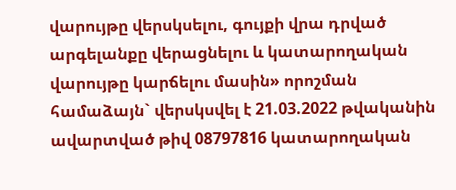վարույթը վերսկսելու, գույքի վրա դրված արգելանքը վերացնելու և կատարողական վարույթը կարճելու մասին» որոշման համաձայն` վերսկսվել է 21.03.2022 թվականին ավարտված թիվ 08797816 կատարողական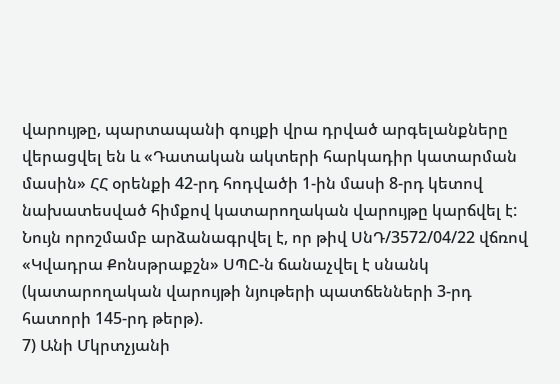վարույթը, պարտապանի գույքի վրա դրված արգելանքները վերացվել են և «Դատական ակտերի հարկադիր կատարման մասին» ՀՀ օրենքի 42-րդ հոդվածի 1-ին մասի 8-րդ կետով նախատեսված հիմքով կատարողական վարույթը կարճվել է: Նույն որոշմամբ արձանագրվել է, որ թիվ ՍնԴ/3572/04/22 վճռով «Կվադրա Քոնսթրաքշն» ՍՊԸ-ն ճանաչվել է սնանկ (կատարողական վարույթի նյութերի պատճենների 3-րդ հատորի 145-րդ թերթ).
7) Անի Մկրտչյանի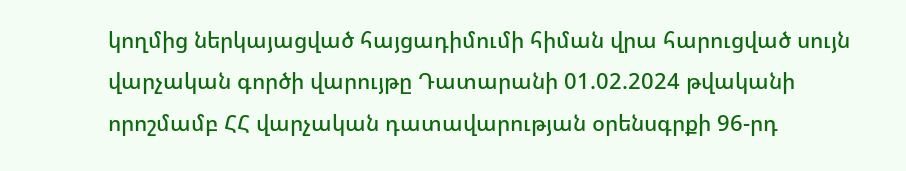կողմից ներկայացված հայցադիմումի հիման վրա հարուցված սույն վարչական գործի վարույթը Դատարանի 01.02.2024 թվականի որոշմամբ ՀՀ վարչական դատավարության օրենսգրքի 96-րդ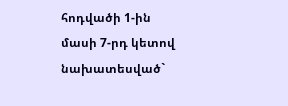հոդվածի 1-ին մասի 7-րդ կետով նախատեսված`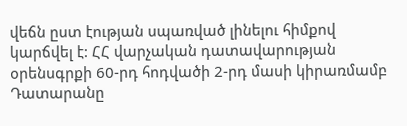վեճն ըստ էության սպառված լինելու հիմքով կարճվել է: ՀՀ վարչական դատավարության օրենսգրքի 60-րդ հոդվածի 2-րդ մասի կիրառմամբ Դատարանը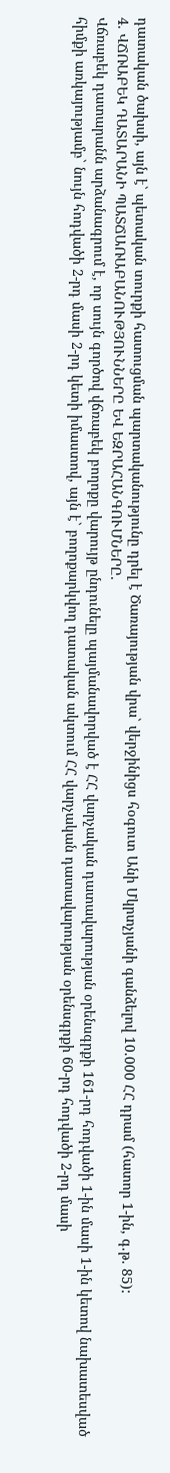դատական ծախսի, այն է` պետական տուրքի հատուցման պարտականությունը դրել է Ծառայության վրա` վերջինիցս հօգուտ Անի Մկրտչյանի գանձելով 10.000 ՀՀ դրամ (հատոր 1-ին, գ.թ. 85):
4. ՎՃՌԱԲԵԿ ԴԱՏԱՐԱՆԻ ՊԱՏՃԱՌԱԲԱՆՈՒԹՅՈՒՆՆԵՐԸ ԵՎ ԵԶՐԱՀԱՆԳՈՒՄՆԵՐԸ.
Վճռաբեկ դատարանն արձանագրում է, որ սույն գործով վճռաբեկ բողոքը վարույթ ընդունելը պայմանավորված է ՀՀ վարչական դատավարության օրենսգրքի 161-րդ հոդվածի 1-ին մասի 1-ին կետով նախատեսված հիմքի առկայությամբ` նույն հոդվածի 2-րդ մասի 2-րդ կետի իմաստով, այն է` բողոքարկվող դատական ակտում ՀՀ վարչական դատավարության օրենսգրքի 60-րդ հոդվածի 2-րդ մասի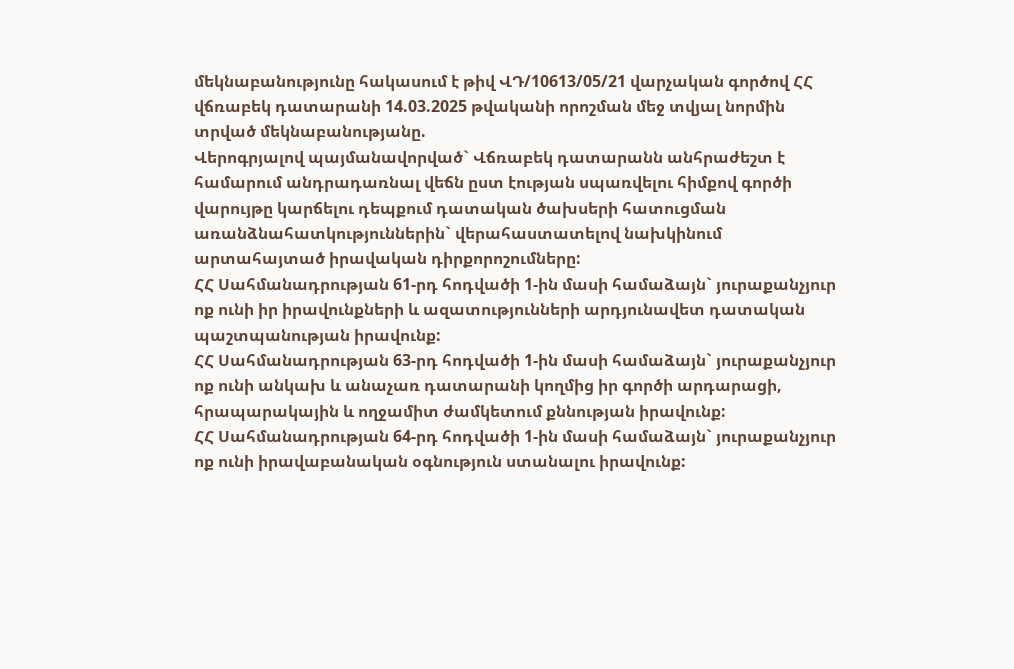մեկնաբանությունը հակասում է թիվ ՎԴ/10613/05/21 վարչական գործով ՀՀ վճռաբեկ դատարանի 14.03.2025 թվականի որոշման մեջ տվյալ նորմին տրված մեկնաբանությանը.
Վերոգրյալով պայմանավորված` Վճռաբեկ դատարանն անհրաժեշտ է համարում անդրադառնալ վեճն ըստ էության սպառվելու հիմքով գործի վարույթը կարճելու դեպքում դատական ծախսերի հատուցման առանձնահատկություններին` վերահաստատելով նախկինում արտահայտած իրավական դիրքորոշումները:
ՀՀ Սահմանադրության 61-րդ հոդվածի 1-ին մասի համաձայն` յուրաքանչյուր ոք ունի իր իրավունքների և ազատությունների արդյունավետ դատական պաշտպանության իրավունք:
ՀՀ Սահմանադրության 63-րդ հոդվածի 1-ին մասի համաձայն` յուրաքանչյուր ոք ունի անկախ և անաչառ դատարանի կողմից իր գործի արդարացի, հրապարակային և ողջամիտ ժամկետում քննության իրավունք:
ՀՀ Սահմանադրության 64-րդ հոդվածի 1-ին մասի համաձայն` յուրաքանչյուր ոք ունի իրավաբանական օգնություն ստանալու իրավունք: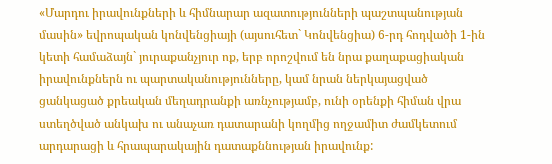«Մարդու իրավունքների և հիմնարար ազատությունների պաշտպանության մասին» եվրոպական կոնվենցիայի (այսուհետ` Կոնվենցիա) 6-րդ հոդվածի 1-ին կետի համաձայն` յուրաքանչյուր ոք, երբ որոշվում են նրա քաղաքացիական իրավունքներն ու պարտականությունները, կամ նրան ներկայացված ցանկացած քրեական մեղադրանքի առնչությամբ, ունի օրենքի հիման վրա ստեղծված անկախ ու անաչառ դատարանի կողմից ողջամիտ ժամկետում արդարացի և հրապարակային դատաքննության իրավունք: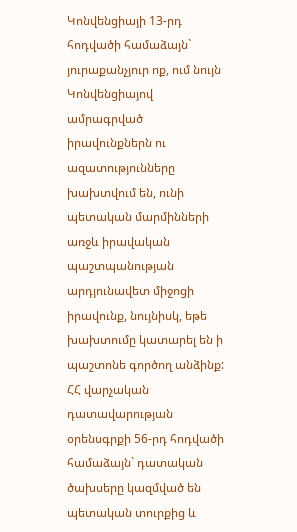Կոնվենցիայի 13-րդ հոդվածի համաձայն` յուրաքանչյուր ոք, ում նույն Կոնվենցիայով ամրագրված իրավունքներն ու ազատությունները խախտվում են, ունի պետական մարմինների առջև իրավական պաշտպանության արդյունավետ միջոցի իրավունք, նույնիսկ, եթե խախտումը կատարել են ի պաշտոնե գործող անձինք:
ՀՀ վարչական դատավարության օրենսգրքի 56-րդ հոդվածի համաձայն` դատական ծախսերը կազմված են պետական տուրքից և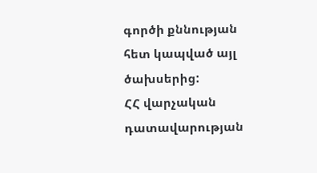գործի քննության հետ կապված այլ ծախսերից:
ՀՀ վարչական դատավարության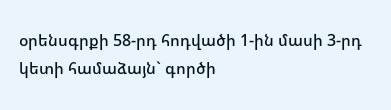օրենսգրքի 58-րդ հոդվածի 1-ին մասի 3-րդ կետի համաձայն` գործի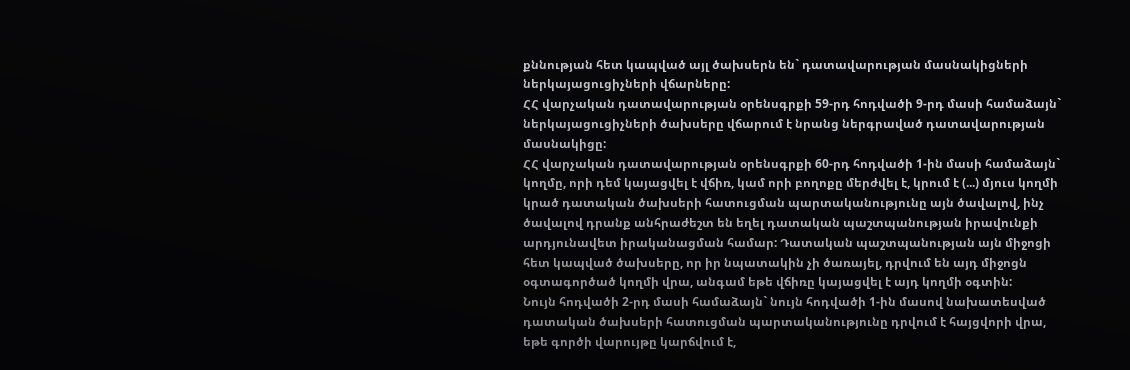քննության հետ կապված այլ ծախսերն են` դատավարության մասնակիցների ներկայացուցիչների վճարները:
ՀՀ վարչական դատավարության օրենսգրքի 59-րդ հոդվածի 9-րդ մասի համաձայն` ներկայացուցիչների ծախսերը վճարում է նրանց ներգրաված դատավարության մասնակիցը:
ՀՀ վարչական դատավարության օրենսգրքի 60-րդ հոդվածի 1-ին մասի համաձայն` կողմը, որի դեմ կայացվել է վճիռ, կամ որի բողոքը մերժվել է, կրում է (...) մյուս կողմի կրած դատական ծախսերի հատուցման պարտականությունը այն ծավալով, ինչ ծավալով դրանք անհրաժեշտ են եղել դատական պաշտպանության իրավունքի արդյունավետ իրականացման համար: Դատական պաշտպանության այն միջոցի հետ կապված ծախսերը, որ իր նպատակին չի ծառայել, դրվում են այդ միջոցն օգտագործած կողմի վրա, անգամ եթե վճիռը կայացվել է այդ կողմի օգտին:
Նույն հոդվածի 2-րդ մասի համաձայն` նույն հոդվածի 1-ին մասով նախատեսված դատական ծախսերի հատուցման պարտականությունը դրվում է հայցվորի վրա, եթե գործի վարույթը կարճվում է,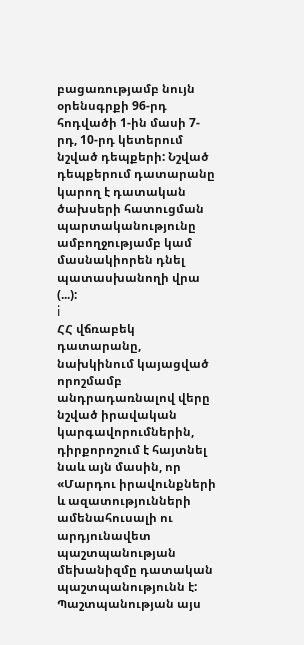բացառությամբ նույն օրենսգրքի 96-րդ հոդվածի 1-ին մասի 7-րդ, 10-րդ կետերում նշված դեպքերի: Նշված դեպքերում դատարանը կարող է դատական ծախսերի հատուցման պարտականությունը ամբողջությամբ կամ մասնակիորեն դնել պատասխանողի վրա (...):
i
ՀՀ վճռաբեկ դատարանը, նախկինում կայացված որոշմամբ անդրադառնալով վերը նշված իրավական կարգավորումներին, դիրքորոշում է հայտնել նաև այն մասին, որ «Մարդու իրավունքների և ազատությունների ամենահուսալի ու արդյունավետ պաշտպանության մեխանիզմը դատական պաշտպանությունն է: Պաշտպանության այս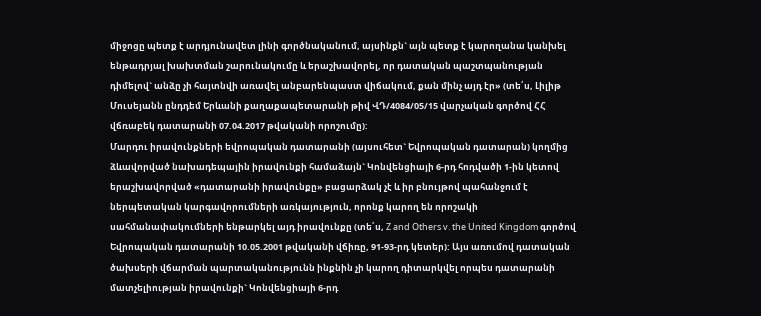միջոցը պետք է արդյունավետ լինի գործնականում, այսինքն` այն պետք է կարողանա կանխել ենթադրյալ խախտման շարունակումը և երաշխավորել, որ դատական պաշտպանության դիմելով` անձը չի հայտնվի առավել անբարենպաստ վիճակում, քան մինչ այդ էր» (տե՛ս, Լիլիթ Մուսեյանն ընդդեմ Երևանի քաղաքապետարանի թիվ ՎԴ/4084/05/15 վարչական գործով ՀՀ վճռաբեկ դատարանի 07.04.2017 թվականի որոշումը):
Մարդու իրավունքների եվրոպական դատարանի (այսուհետ` Եվրոպական դատարան) կողմից ձևավորված նախադեպային իրավունքի համաձայն` Կոնվենցիայի 6-րդ հոդվածի 1-ին կետով երաշխավորված «դատարանի իրավունքը» բացարձակ չէ և իր բնույթով պահանջում է ներպետական կարգավորումների առկայություն, որոնք կարող են որոշակի սահմանափակումների ենթարկել այդ իրավունքը (տե՛ս, Z and Others v. the United Kingdom գործով Եվրոպական դատարանի 10.05.2001 թվականի վճիռը, 91-93-րդ կետեր): Այս առումով դատական ծախսերի վճարման պարտականությունն ինքնին չի կարող դիտարկվել որպես դատարանի մատչելիության իրավունքի` Կոնվենցիայի 6-րդ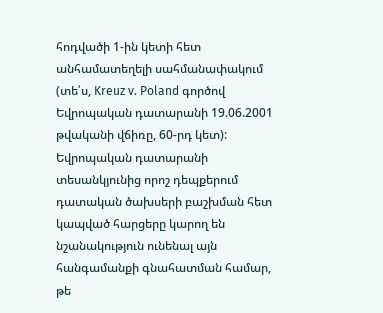հոդվածի 1-ին կետի հետ անհամատեղելի սահմանափակում (տե՛ս, Kreuz v. Poland գործով Եվրոպական դատարանի 19.06.2001 թվականի վճիռը, 60-րդ կետ): Եվրոպական դատարանի տեսանկյունից որոշ դեպքերում դատական ծախսերի բաշխման հետ կապված հարցերը կարող են նշանակություն ունենալ այն հանգամանքի գնահատման համար, թե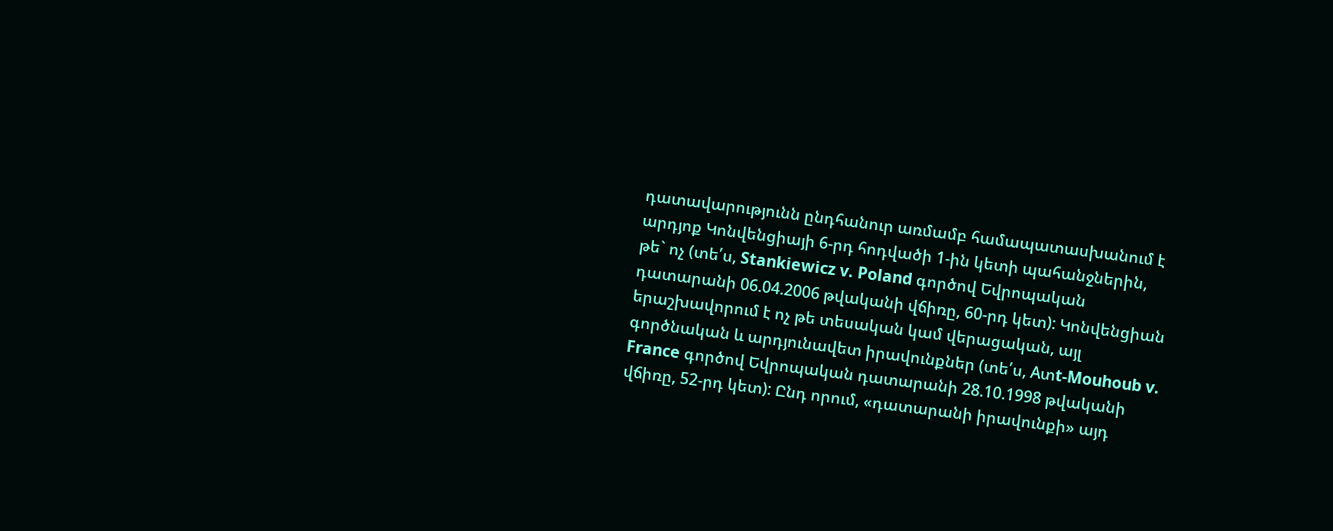դատավարությունն ընդհանուր առմամբ համապատասխանում է արդյոք Կոնվենցիայի 6-րդ հոդվածի 1-ին կետի պահանջներին, թե` ոչ (տե՛ս, Stankiewicz v. Poland գործով Եվրոպական դատարանի 06.04.2006 թվականի վճիռը, 60-րդ կետ): Կոնվենցիան երաշխավորում է ոչ թե տեսական կամ վերացական, այլ գործնական և արդյունավետ իրավունքներ (տե՛ս, Aտt-Mouhoub v. France գործով Եվրոպական դատարանի 28.10.1998 թվականի վճիռը, 52-րդ կետ): Ընդ որում, «դատարանի իրավունքի» այդ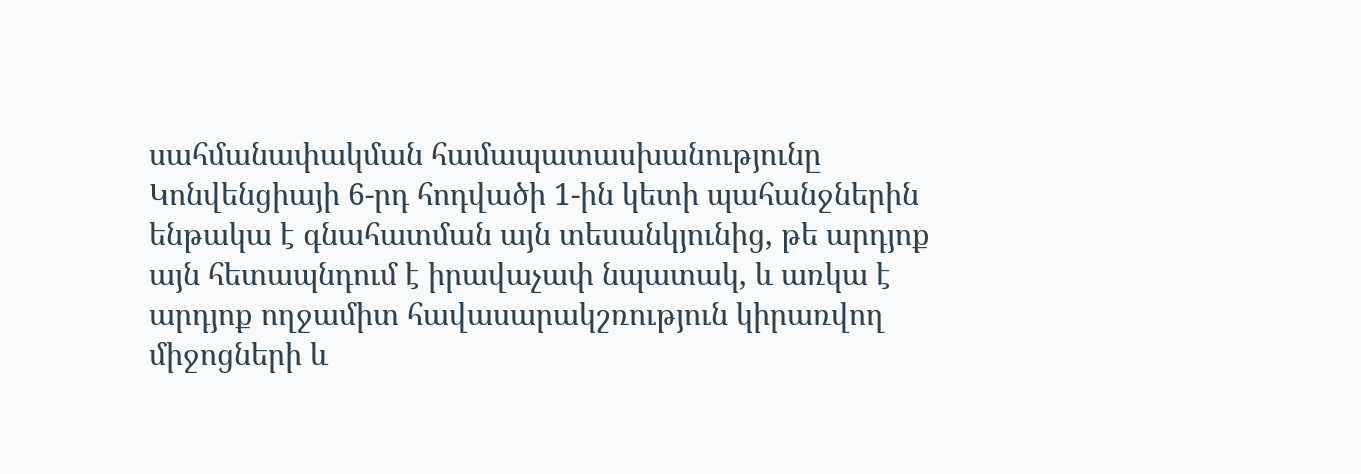սահմանափակման համապատասխանությունը Կոնվենցիայի 6-րդ հոդվածի 1-ին կետի պահանջներին ենթակա է գնահատման այն տեսանկյունից, թե արդյոք այն հետապնդում է իրավաչափ նպատակ, և առկա է արդյոք ողջամիտ հավասարակշռություն կիրառվող միջոցների և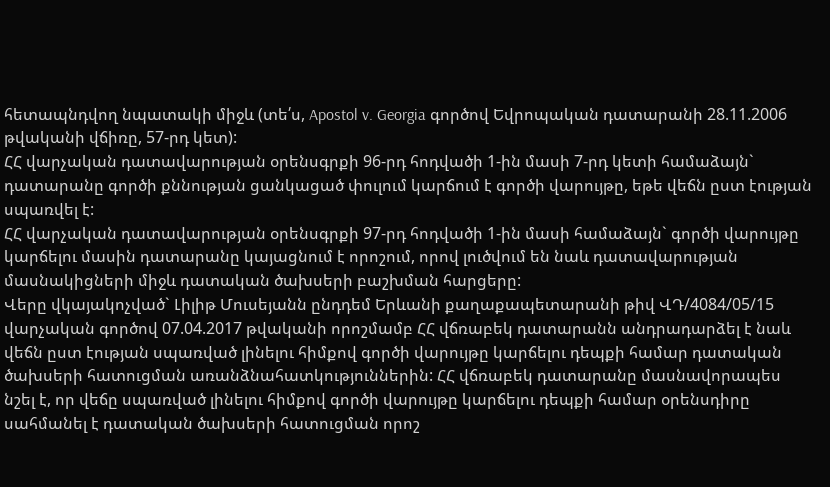հետապնդվող նպատակի միջև (տե՛ս, Apostol v. Georgia գործով Եվրոպական դատարանի 28.11.2006 թվականի վճիռը, 57-րդ կետ):
ՀՀ վարչական դատավարության օրենսգրքի 96-րդ հոդվածի 1-ին մասի 7-րդ կետի համաձայն` դատարանը գործի քննության ցանկացած փուլում կարճում է գործի վարույթը, եթե վեճն ըստ էության սպառվել է:
ՀՀ վարչական դատավարության օրենսգրքի 97-րդ հոդվածի 1-ին մասի համաձայն` գործի վարույթը կարճելու մասին դատարանը կայացնում է որոշում, որով լուծվում են նաև դատավարության մասնակիցների միջև դատական ծախսերի բաշխման հարցերը:
Վերը վկայակոչված` Լիլիթ Մուսեյանն ընդդեմ Երևանի քաղաքապետարանի թիվ ՎԴ/4084/05/15 վարչական գործով 07.04.2017 թվականի որոշմամբ ՀՀ վճռաբեկ դատարանն անդրադարձել է նաև վեճն ըստ էության սպառված լինելու հիմքով գործի վարույթը կարճելու դեպքի համար դատական ծախսերի հատուցման առանձնահատկություններին: ՀՀ վճռաբեկ դատարանը մասնավորապես նշել է, որ վեճը սպառված լինելու հիմքով գործի վարույթը կարճելու դեպքի համար օրենսդիրը սահմանել է դատական ծախսերի հատուցման որոշ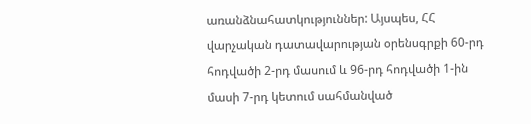առանձնահատկություններ: Այսպես, ՀՀ վարչական դատավարության օրենսգրքի 60-րդ հոդվածի 2-րդ մասում և 96-րդ հոդվածի 1-ին մասի 7-րդ կետում սահմանված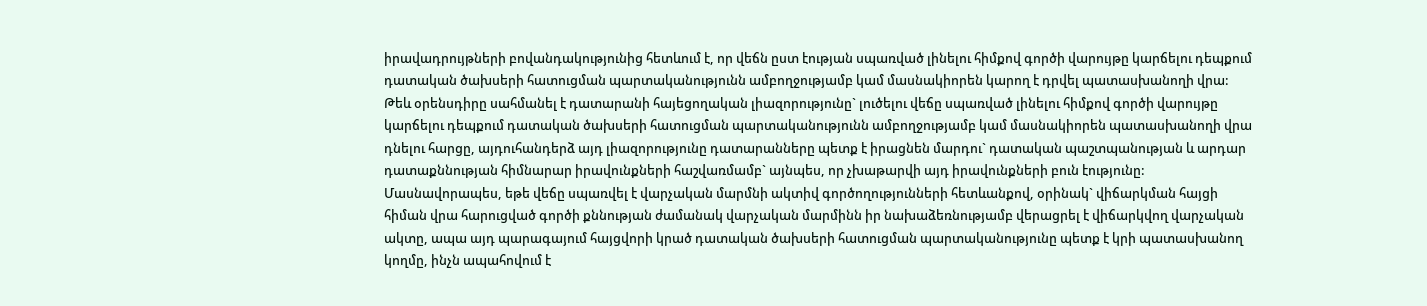իրավադրույթների բովանդակությունից հետևում է, որ վեճն ըստ էության սպառված լինելու հիմքով գործի վարույթը կարճելու դեպքում դատական ծախսերի հատուցման պարտականությունն ամբողջությամբ կամ մասնակիորեն կարող է դրվել պատասխանողի վրա: Թեև օրենսդիրը սահմանել է դատարանի հայեցողական լիազորությունը` լուծելու վեճը սպառված լինելու հիմքով գործի վարույթը կարճելու դեպքում դատական ծախսերի հատուցման պարտականությունն ամբողջությամբ կամ մասնակիորեն պատասխանողի վրա դնելու հարցը, այդուհանդերձ այդ լիազորությունը դատարանները պետք է իրացնեն մարդու` դատական պաշտպանության և արդար դատաքննության հիմնարար իրավունքների հաշվառմամբ` այնպես, որ չխաթարվի այդ իրավունքների բուն էությունը: Մասնավորապես, եթե վեճը սպառվել է վարչական մարմնի ակտիվ գործողությունների հետևանքով, օրինակ` վիճարկման հայցի հիման վրա հարուցված գործի քննության ժամանակ վարչական մարմինն իր նախաձեռնությամբ վերացրել է վիճարկվող վարչական ակտը, ապա այդ պարագայում հայցվորի կրած դատական ծախսերի հատուցման պարտականությունը պետք է կրի պատասխանող կողմը, ինչն ապահովում է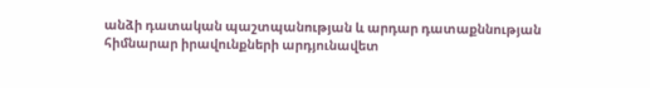անձի դատական պաշտպանության և արդար դատաքննության հիմնարար իրավունքների արդյունավետ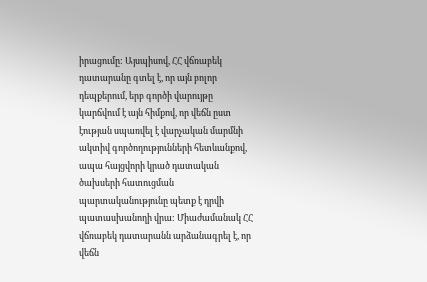իրացումը: Այսպիսով, ՀՀ վճռաբեկ դատարանը գտել է, որ այն բոլոր դեպքերում, երբ գործի վարույթը կարճվում է այն հիմքով, որ վեճն ըստ էության սպառվել է վարչական մարմնի ակտիվ գործողությունների հետևանքով, ապա հայցվորի կրած դատական ծախսերի հատուցման պարտականությունը պետք է դրվի պատասխանողի վրա: Միաժամանակ ՀՀ վճռաբեկ դատարանն արձանագրել է, որ վեճն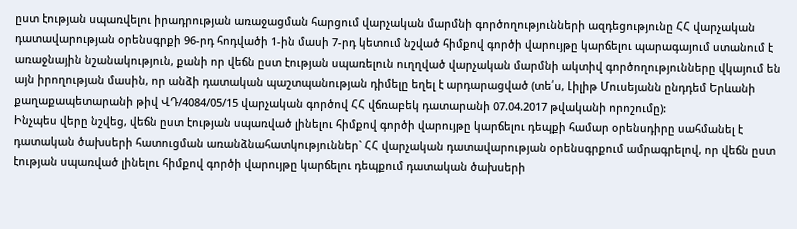ըստ էության սպառվելու իրադրության առաջացման հարցում վարչական մարմնի գործողությունների ազդեցությունը ՀՀ վարչական դատավարության օրենսգրքի 96-րդ հոդվածի 1-ին մասի 7-րդ կետում նշված հիմքով գործի վարույթը կարճելու պարագայում ստանում է առաջնային նշանակություն, քանի որ վեճն ըստ էության սպառելուն ուղղված վարչական մարմնի ակտիվ գործողությունները վկայում են այն իրողության մասին, որ անձի դատական պաշտպանության դիմելը եղել է արդարացված (տե՛ս, Լիլիթ Մուսեյանն ընդդեմ Երևանի քաղաքապետարանի թիվ ՎԴ/4084/05/15 վարչական գործով ՀՀ վճռաբեկ դատարանի 07.04.2017 թվականի որոշումը):
Ինչպես վերը նշվեց, վեճն ըստ էության սպառված լինելու հիմքով գործի վարույթը կարճելու դեպքի համար օրենսդիրը սահմանել է դատական ծախսերի հատուցման առանձնահատկություններ` ՀՀ վարչական դատավարության օրենսգրքում ամրագրելով, որ վեճն ըստ էության սպառված լինելու հիմքով գործի վարույթը կարճելու դեպքում դատական ծախսերի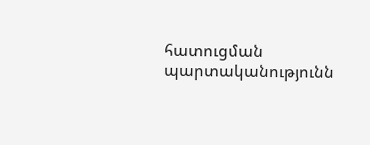հատուցման պարտականությունն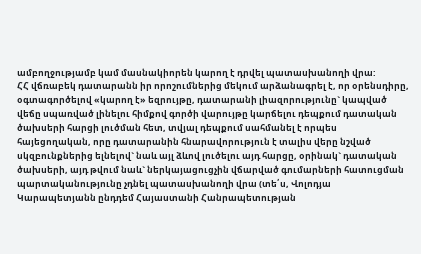ամբողջությամբ կամ մասնակիորեն կարող է դրվել պատասխանողի վրա:
ՀՀ վճռաբեկ դատարանն իր որոշումներից մեկում արձանագրել է, որ օրենսդիրը, օգտագործելով «կարող է» եզրույթը, դատարանի լիազորությունը` կապված վեճը սպառված լինելու հիմքով գործի վարույթը կարճելու դեպքում դատական ծախսերի հարցի լուծման հետ, տվյալ դեպքում սահմանել է որպես հայեցողական, որը դատարանին հնարավորություն է տալիս վերը նշված սկզբունքներից ելնելով` նաև այլ ձևով լուծելու այդ հարցը, օրինակ` դատական ծախսերի, այդ թվում նաև` ներկայացուցչին վճարված գումարների հատուցման պարտականությունը չդնել պատասխանողի վրա (տե՛ս, Վոլոդյա Կարապետյանն ընդդեմ Հայաստանի Հանրապետության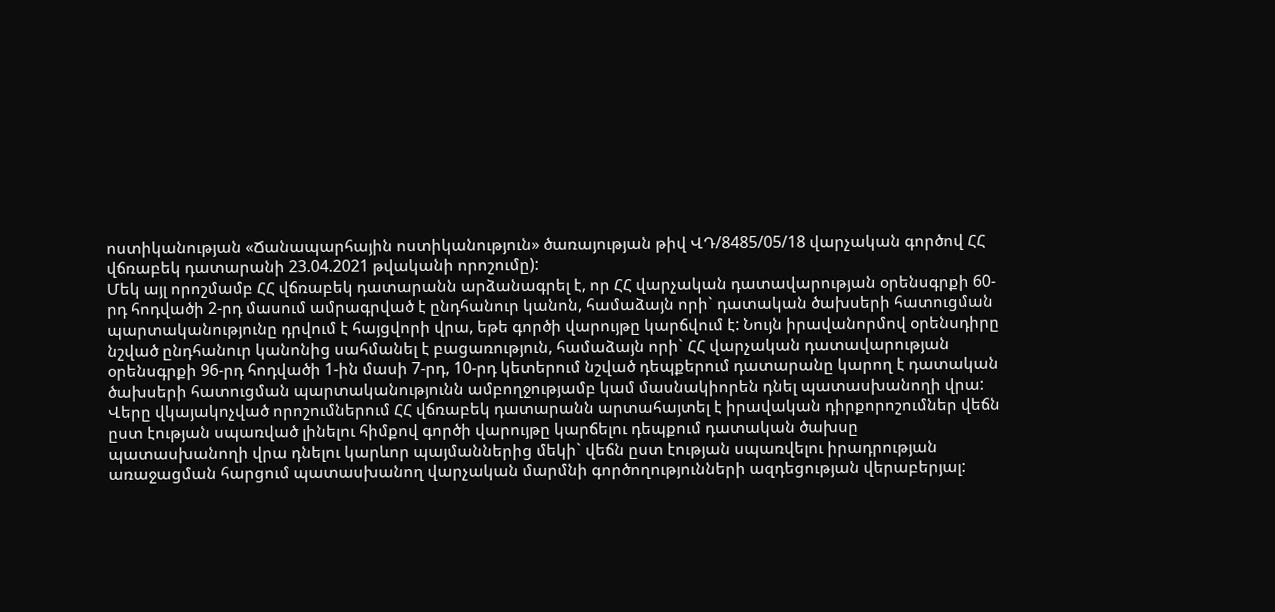ոստիկանության «Ճանապարհային ոստիկանություն» ծառայության թիվ ՎԴ/8485/05/18 վարչական գործով ՀՀ վճռաբեկ դատարանի 23.04.2021 թվականի որոշումը):
Մեկ այլ որոշմամբ ՀՀ վճռաբեկ դատարանն արձանագրել է, որ ՀՀ վարչական դատավարության օրենսգրքի 60-րդ հոդվածի 2-րդ մասում ամրագրված է ընդհանուր կանոն, համաձայն որի` դատական ծախսերի հատուցման պարտականությունը դրվում է հայցվորի վրա, եթե գործի վարույթը կարճվում է: Նույն իրավանորմով օրենսդիրը նշված ընդհանուր կանոնից սահմանել է բացառություն, համաձայն որի` ՀՀ վարչական դատավարության օրենսգրքի 96-րդ հոդվածի 1-ին մասի 7-րդ, 10-րդ կետերում նշված դեպքերում դատարանը կարող է դատական ծախսերի հատուցման պարտականությունն ամբողջությամբ կամ մասնակիորեն դնել պատասխանողի վրա:
Վերը վկայակոչված որոշումներում ՀՀ վճռաբեկ դատարանն արտահայտել է իրավական դիրքորոշումներ վեճն ըստ էության սպառված լինելու հիմքով գործի վարույթը կարճելու դեպքում դատական ծախսը պատասխանողի վրա դնելու կարևոր պայմաններից մեկի` վեճն ըստ էության սպառվելու իրադրության առաջացման հարցում պատասխանող վարչական մարմնի գործողությունների ազդեցության վերաբերյալ: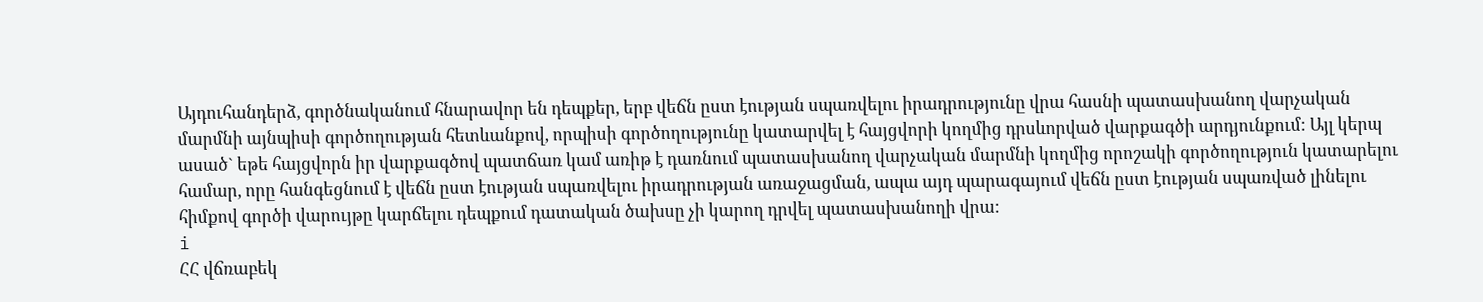Այդուհանդերձ, գործնականում հնարավոր են դեպքեր, երբ վեճն ըստ էության սպառվելու իրադրությունը վրա հասնի պատասխանող վարչական մարմնի այնպիսի գործողության հետևանքով, որպիսի գործողությունը կատարվել է հայցվորի կողմից դրսևորված վարքագծի արդյունքում: Այլ կերպ ասած` եթե հայցվորն իր վարքագծով պատճառ կամ առիթ է դառնում պատասխանող վարչական մարմնի կողմից որոշակի գործողություն կատարելու համար, որը հանգեցնում է վեճն ըստ էության սպառվելու իրադրության առաջացման, ապա այդ պարագայում վեճն ըստ էության սպառված լինելու հիմքով գործի վարույթը կարճելու դեպքում դատական ծախսը չի կարող դրվել պատասխանողի վրա:
i
ՀՀ վճռաբեկ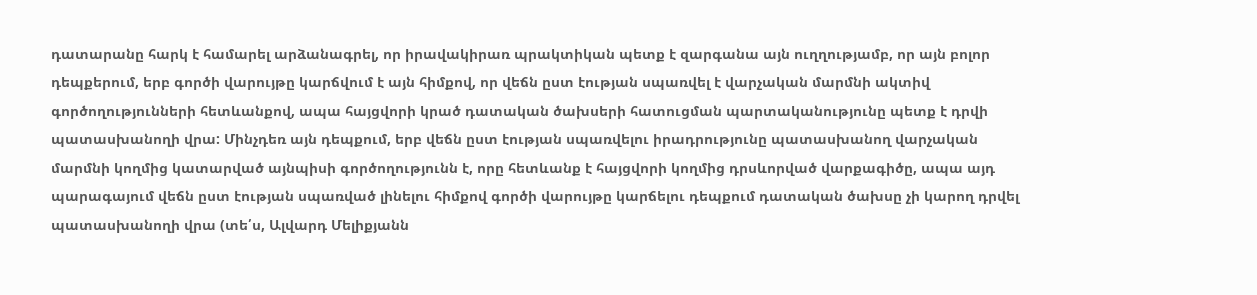դատարանը հարկ է համարել արձանագրել, որ իրավակիրառ պրակտիկան պետք է զարգանա այն ուղղությամբ, որ այն բոլոր դեպքերում, երբ գործի վարույթը կարճվում է այն հիմքով, որ վեճն ըստ էության սպառվել է վարչական մարմնի ակտիվ գործողությունների հետևանքով, ապա հայցվորի կրած դատական ծախսերի հատուցման պարտականությունը պետք է դրվի պատասխանողի վրա: Մինչդեռ այն դեպքում, երբ վեճն ըստ էության սպառվելու իրադրությունը պատասխանող վարչական մարմնի կողմից կատարված այնպիսի գործողությունն է, որը հետևանք է հայցվորի կողմից դրսևորված վարքագիծը, ապա այդ պարագայում վեճն ըստ էության սպառված լինելու հիմքով գործի վարույթը կարճելու դեպքում դատական ծախսը չի կարող դրվել պատասխանողի վրա (տե՛ս, Ալվարդ Մելիքյանն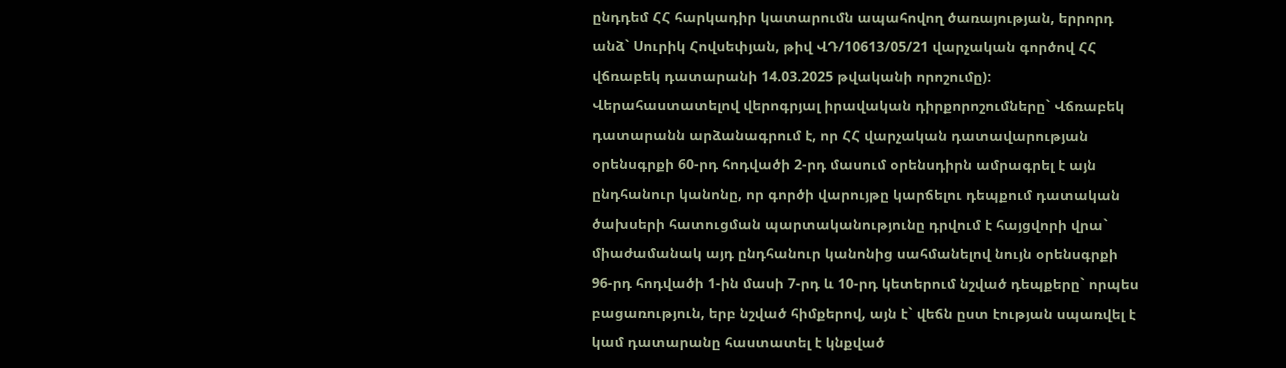ընդդեմ ՀՀ հարկադիր կատարումն ապահովող ծառայության, երրորդ անձ` Սուրիկ Հովսեփյան, թիվ ՎԴ/10613/05/21 վարչական գործով ՀՀ վճռաբեկ դատարանի 14.03.2025 թվականի որոշումը):
Վերահաստատելով վերոգրյալ իրավական դիրքորոշումները` Վճռաբեկ դատարանն արձանագրում է, որ ՀՀ վարչական դատավարության օրենսգրքի 60-րդ հոդվածի 2-րդ մասում օրենսդիրն ամրագրել է այն ընդհանուր կանոնը, որ գործի վարույթը կարճելու դեպքում դատական ծախսերի հատուցման պարտականությունը դրվում է հայցվորի վրա` միաժամանակ այդ ընդհանուր կանոնից սահմանելով նույն օրենսգրքի 96-րդ հոդվածի 1-ին մասի 7-րդ և 10-րդ կետերում նշված դեպքերը` որպես բացառություն, երբ նշված հիմքերով, այն է` վեճն ըստ էության սպառվել է կամ դատարանը հաստատել է կնքված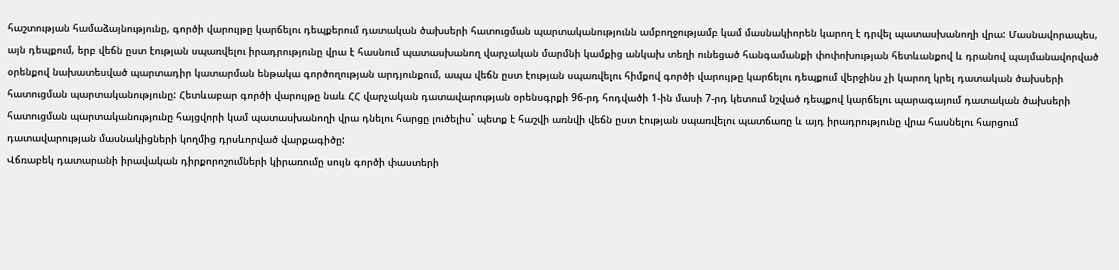հաշտության համաձայնությունը, գործի վարույթը կարճելու դեպքերում դատական ծախսերի հատուցման պարտականությունն ամբողջությամբ կամ մասնակիորեն կարող է դրվել պատասխանողի վրա: Մասնավորապես, այն դեպքում, երբ վեճն ըստ էության սպառվելու իրադրությունը վրա է հասնում պատասխանող վարչական մարմնի կամքից անկախ տեղի ունեցած հանգամանքի փոփոխության հետևանքով և դրանով պայմանավորված օրենքով նախատեսված պարտադիր կատարման ենթակա գործողության արդյունքում, ապա վեճն ըստ էության սպառվելու հիմքով գործի վարույթը կարճելու դեպքում վերջինս չի կարող կրել դատական ծախսերի հատուցման պարտականությունը: Հետևաբար գործի վարույթը նաև ՀՀ վարչական դատավարության օրենսգրքի 96-րդ հոդվածի 1-ին մասի 7-րդ կետում նշված դեպքով կարճելու պարագայում դատական ծախսերի հատուցման պարտականությունը հայցվորի կամ պատասխանողի վրա դնելու հարցը լուծելիս` պետք է հաշվի առնվի վեճն ըստ էության սպառվելու պատճառը և այդ իրադրությունը վրա հասնելու հարցում դատավարության մասնակիցների կողմից դրսևորված վարքագիծը:
Վճռաբեկ դատարանի իրավական դիրքորոշումների կիրառումը սույն գործի փաստերի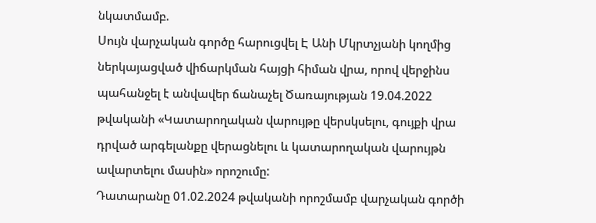նկատմամբ.
Սույն վարչական գործը հարուցվել Է Անի Մկրտչյանի կողմից ներկայացված վիճարկման հայցի հիման վրա, որով վերջինս պահանջել է անվավեր ճանաչել Ծառայության 19.04.2022 թվականի «Կատարողական վարույթը վերսկսելու, գույքի վրա դրված արգելանքը վերացնելու և կատարողական վարույթն ավարտելու մասին» որոշումը:
Դատարանը 01.02.2024 թվականի որոշմամբ վարչական գործի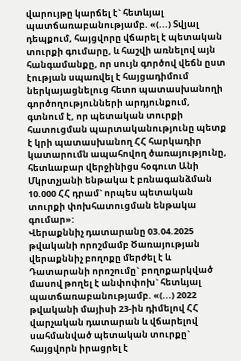վարույթը կարճել է` հետևյալ պատճառաբանությամբ. «(...) Տվյալ դեպքում, հայցվորը վճարել է պետական տուրքի գումարը, և հաշվի առնելով այն հանգամանքը, որ սույն գործով վեճն ըստ էության սպառվել է հայցադիմում ներկայացնելուց հետո պատասխանողի գործողությունների արդյունքում, գտնում է, որ պետական տուրքի հատուցման պարտականությունը պետք է կրի պատասխանող ՀՀ հարկադիր կատարումն ապահովող ծառայությունը, հետևաբար վերջինիցս հօգուտ Անի Մկրտչյանի ենթակա է բռնագանձման 10.000 ՀՀ դրամ` որպես պետական տուրքի փոխհատուցման ենթակա գումար»:
Վերաքննիչ դատարանը 03.04.2025 թվականի որոշմամբ Ծառայության վերաքննիչ բողոքը մերժել է և Դատարանի որոշումը` բողոքարկված մասով թողել է անփոփոխ` հետևյալ պատճառաբանությամբ. «(...) 2022 թվականի մայիսի 23-ին դիմելով ՀՀ վարչական դատարան և վճարելով սահմանված պետական տուրքը` հայցվորն իրացրել է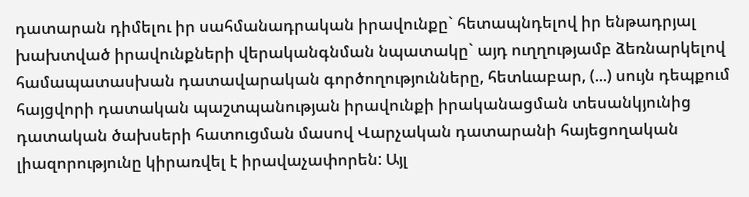դատարան դիմելու իր սահմանադրական իրավունքը` հետապնդելով իր ենթադրյալ խախտված իրավունքների վերականգնման նպատակը` այդ ուղղությամբ ձեռնարկելով համապատասխան դատավարական գործողությունները, հետևաբար, (...) սույն դեպքում հայցվորի դատական պաշտպանության իրավունքի իրականացման տեսանկյունից դատական ծախսերի հատուցման մասով Վարչական դատարանի հայեցողական լիազորությունը կիրառվել է իրավաչափորեն: Այլ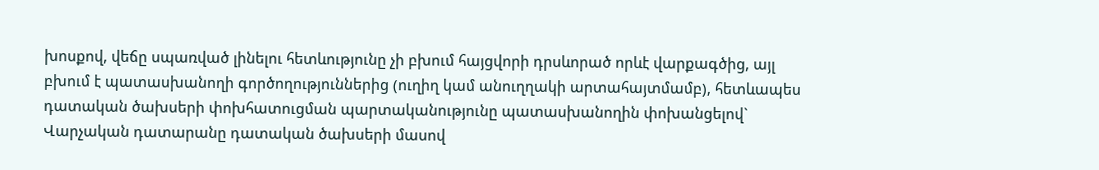խոսքով, վեճը սպառված լինելու հետևությունը չի բխում հայցվորի դրսևորած որևէ վարքագծից, այլ բխում է պատասխանողի գործողություններից (ուղիղ կամ անուղղակի արտահայտմամբ), հետևապես դատական ծախսերի փոխհատուցման պարտականությունը պատասխանողին փոխանցելով` Վարչական դատարանը դատական ծախսերի մասով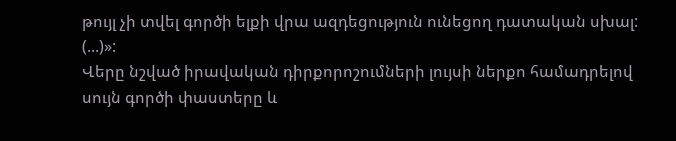թույլ չի տվել գործի ելքի վրա ազդեցություն ունեցող դատական սխալ: (...)»:
Վերը նշված իրավական դիրքորոշումների լույսի ներքո համադրելով սույն գործի փաստերը և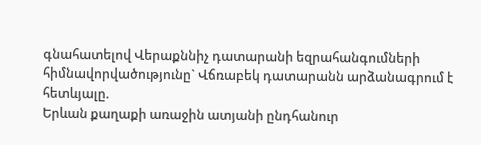գնահատելով Վերաքննիչ դատարանի եզրահանգումների հիմնավորվածությունը` Վճռաբեկ դատարանն արձանագրում է հետևյալը.
Երևան քաղաքի առաջին ատյանի ընդհանուր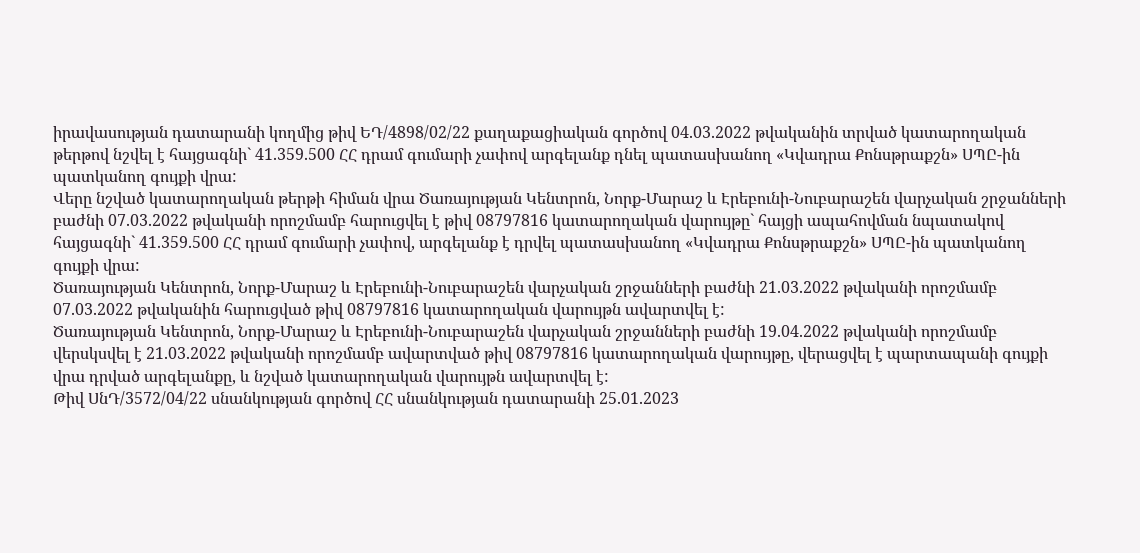իրավասության դատարանի կողմից թիվ ԵԴ/4898/02/22 քաղաքացիական գործով 04.03.2022 թվականին տրված կատարողական թերթով նշվել է հայցագնի` 41.359.500 ՀՀ դրամ գումարի չափով արգելանք դնել պատասխանող «Կվադրա Քոնսթրաքշն» ՍՊԸ-ին պատկանող գույքի վրա:
Վերը նշված կատարողական թերթի հիման վրա Ծառայության Կենտրոն, Նորք-Մարաշ և Էրեբունի-Նուբարաշեն վարչական շրջանների բաժնի 07.03.2022 թվականի որոշմամբ հարուցվել է թիվ 08797816 կատարողական վարույթը` հայցի ապահովման նպատակով հայցագնի` 41.359.500 ՀՀ դրամ գումարի չափով, արգելանք է դրվել պատասխանող «Կվադրա Քոնսթրաքշն» ՍՊԸ-ին պատկանող գույքի վրա:
Ծառայության Կենտրոն, Նորք-Մարաշ և Էրեբունի-Նուբարաշեն վարչական շրջանների բաժնի 21.03.2022 թվականի որոշմամբ 07.03.2022 թվականին հարուցված թիվ 08797816 կատարողական վարույթն ավարտվել է:
Ծառայության Կենտրոն, Նորք-Մարաշ և Էրեբունի-Նուբարաշեն վարչական շրջանների բաժնի 19.04.2022 թվականի որոշմամբ վերսկսվել է 21.03.2022 թվականի որոշմամբ ավարտված թիվ 08797816 կատարողական վարույթը, վերացվել է պարտապանի գույքի վրա դրված արգելանքը, և նշված կատարողական վարույթն ավարտվել է:
Թիվ ՍնԴ/3572/04/22 սնանկության գործով ՀՀ սնանկության դատարանի 25.01.2023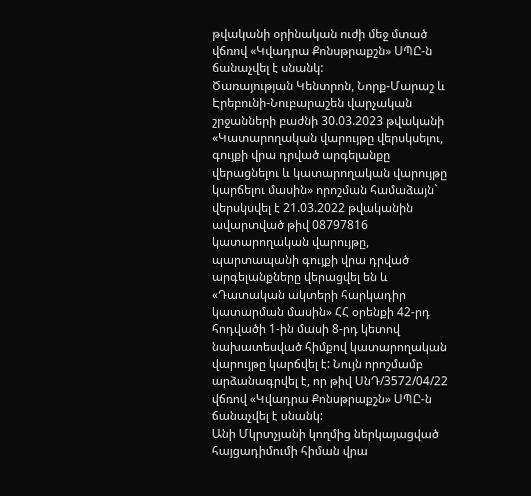թվականի օրինական ուժի մեջ մտած վճռով «Կվադրա Քոնսթրաքշն» ՍՊԸ-ն ճանաչվել է սնանկ:
Ծառայության Կենտրոն, Նորք-Մարաշ և Էրեբունի-Նուբարաշեն վարչական շրջանների բաժնի 30.03.2023 թվականի «Կատարողական վարույթը վերսկսելու, գույքի վրա դրված արգելանքը վերացնելու և կատարողական վարույթը կարճելու մասին» որոշման համաձայն` վերսկսվել է 21.03.2022 թվականին ավարտված թիվ 08797816 կատարողական վարույթը, պարտապանի գույքի վրա դրված արգելանքները վերացվել են և «Դատական ակտերի հարկադիր կատարման մասին» ՀՀ օրենքի 42-րդ հոդվածի 1-ին մասի 8-րդ կետով նախատեսված հիմքով կատարողական վարույթը կարճվել է: Նույն որոշմամբ արձանագրվել է, որ թիվ ՍնԴ/3572/04/22 վճռով «Կվադրա Քոնսթրաքշն» ՍՊԸ-ն ճանաչվել է սնանկ:
Անի Մկրտչյանի կողմից ներկայացված հայցադիմումի հիման վրա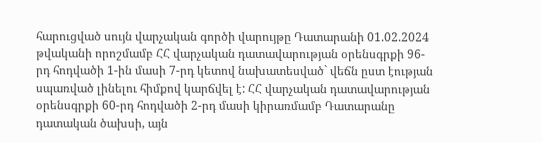հարուցված սույն վարչական գործի վարույթը Դատարանի 01.02.2024 թվականի որոշմամբ ՀՀ վարչական դատավարության օրենսգրքի 96-րդ հոդվածի 1-ին մասի 7-րդ կետով նախատեսված` վեճն ըստ էության սպառված լինելու հիմքով կարճվել է: ՀՀ վարչական դատավարության օրենսգրքի 60-րդ հոդվածի 2-րդ մասի կիրառմամբ Դատարանը դատական ծախսի, այն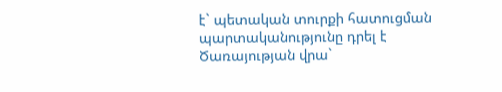է` պետական տուրքի հատուցման պարտականությունը դրել է Ծառայության վրա`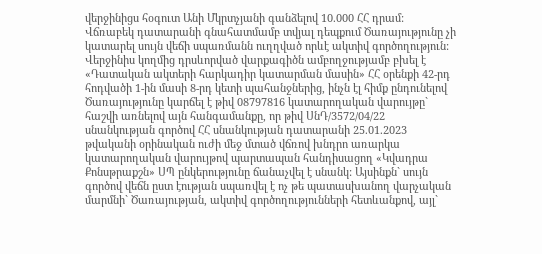վերջինիցս հօգուտ Անի Մկրտչյանի գանձելով 10.000 ՀՀ դրամ:
Վճռաբեկ դատարանի գնահատմամբ տվյալ դեպքում Ծառայությունը չի կատարել սույն վեճի սպառմանն ուղղված որևէ ակտիվ գործողություն: Վերջինիս կողմից դրսևորված վարքագիծն ամբողջությամբ բխել է «Դատական ակտերի հարկադիր կատարման մասին» ՀՀ օրենքի 42-րդ հոդվածի 1-ին մասի 8-րդ կետի պահանջներից, ինչն էլ հիմք ընդունելով Ծառայությունը կարճել է թիվ 08797816 կատարողական վարույթը` հաշվի առնելով այն հանգամանքը, որ թիվ ՍնԴ/3572/04/22 սնանկության գործով ՀՀ սնանկության դատարանի 25.01.2023 թվականի օրինական ուժի մեջ մտած վճռով խնդրո առարկա կատարողական վարույթով պարտապան հանդիսացող «Կվադրա Քոնսթրաքշն» ՍՊ ընկերությունը ճանաչվել է սնանկ: Այսինքն` սույն գործով վեճն ըստ էության սպառվել է ոչ թե պատասխանող վարչական մարմնի` Ծառայության, ակտիվ գործողությունների հետևանքով, այլ`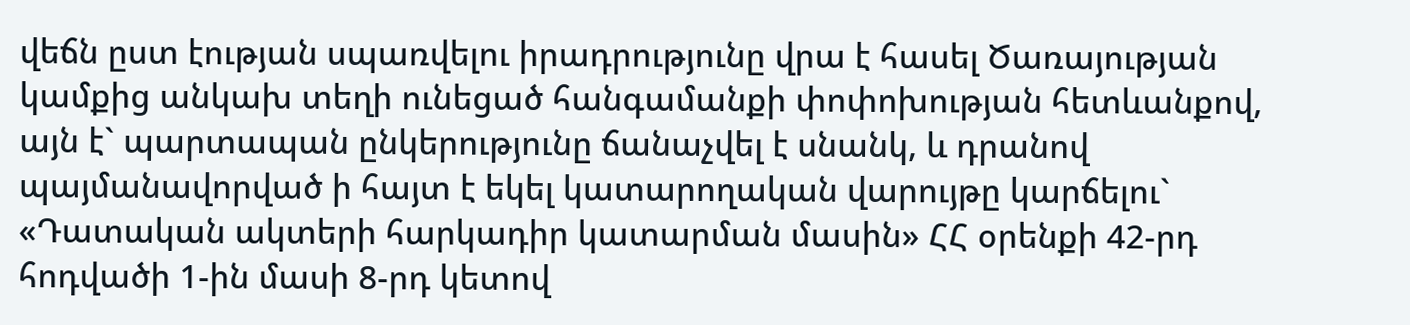վեճն ըստ էության սպառվելու իրադրությունը վրա է հասել Ծառայության կամքից անկախ տեղի ունեցած հանգամանքի փոփոխության հետևանքով, այն է` պարտապան ընկերությունը ճանաչվել է սնանկ, և դրանով պայմանավորված ի հայտ է եկել կատարողական վարույթը կարճելու` «Դատական ակտերի հարկադիր կատարման մասին» ՀՀ օրենքի 42-րդ հոդվածի 1-ին մասի 8-րդ կետով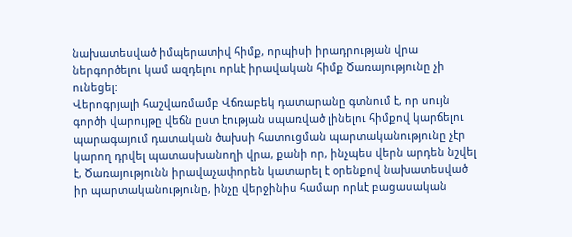նախատեսված իմպերատիվ հիմք, որպիսի իրադրության վրա ներգործելու կամ ազդելու որևէ իրավական հիմք Ծառայությունը չի ունեցել:
Վերոգրյալի հաշվառմամբ Վճռաբեկ դատարանը գտնում է, որ սույն գործի վարույթը վեճն ըստ էության սպառված լինելու հիմքով կարճելու պարագայում դատական ծախսի հատուցման պարտականությունը չէր կարող դրվել պատասխանողի վրա, քանի որ, ինչպես վերն արդեն նշվել է, Ծառայությունն իրավաչափորեն կատարել է օրենքով նախատեսված իր պարտականությունը, ինչը վերջինիս համար որևէ բացասական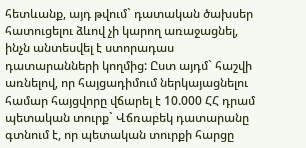հետևանք, այդ թվում` դատական ծախսեր հատուցելու ձևով չի կարող առաջացնել, ինչն անտեսվել է ստորադաս դատարանների կողմից: Ըստ այդմ` հաշվի առնելով, որ հայցադիմում ներկայացնելու համար հայցվորը վճարել է 10.000 ՀՀ դրամ պետական տուրք` Վճռաբեկ դատարանը գտնում է, որ պետական տուրքի հարցը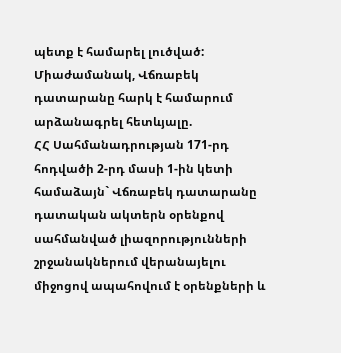պետք է համարել լուծված:
Միաժամանակ, Վճռաբեկ դատարանը հարկ է համարում արձանագրել հետևյալը.
ՀՀ Սահմանադրության 171-րդ հոդվածի 2-րդ մասի 1-ին կետի համաձայն` Վճռաբեկ դատարանը դատական ակտերն օրենքով սահմանված լիազորությունների շրջանակներում վերանայելու միջոցով ապահովում է օրենքների և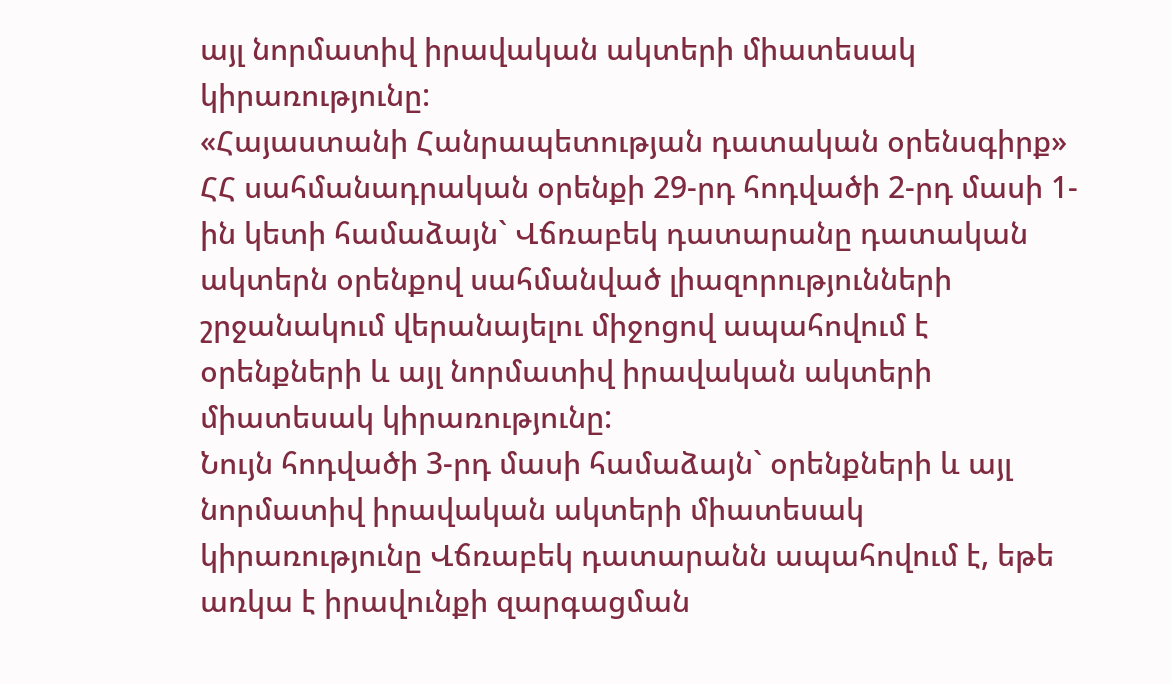այլ նորմատիվ իրավական ակտերի միատեսակ կիրառությունը:
«Հայաստանի Հանրապետության դատական օրենսգիրք» ՀՀ սահմանադրական օրենքի 29-րդ հոդվածի 2-րդ մասի 1-ին կետի համաձայն` Վճռաբեկ դատարանը դատական ակտերն օրենքով սահմանված լիազորությունների շրջանակում վերանայելու միջոցով ապահովում է օրենքների և այլ նորմատիվ իրավական ակտերի միատեսակ կիրառությունը:
Նույն հոդվածի 3-րդ մասի համաձայն` օրենքների և այլ նորմատիվ իրավական ակտերի միատեսակ կիրառությունը Վճռաբեկ դատարանն ապահովում է, եթե առկա է իրավունքի զարգացման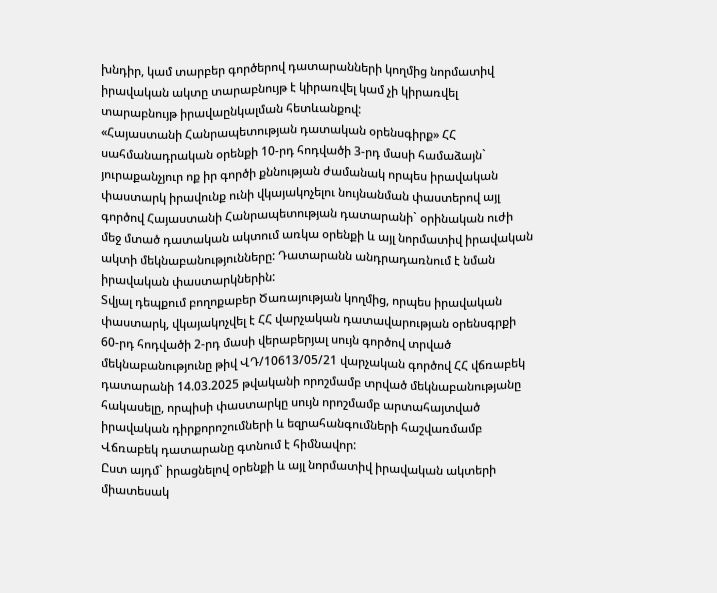խնդիր, կամ տարբեր գործերով դատարանների կողմից նորմատիվ իրավական ակտը տարաբնույթ է կիրառվել կամ չի կիրառվել տարաբնույթ իրավաընկալման հետևանքով:
«Հայաստանի Հանրապետության դատական օրենսգիրք» ՀՀ սահմանադրական օրենքի 10-րդ հոդվածի 3-րդ մասի համաձայն` յուրաքանչյուր ոք իր գործի քննության ժամանակ որպես իրավական փաստարկ իրավունք ունի վկայակոչելու նույնանման փաստերով այլ գործով Հայաստանի Հանրապետության դատարանի` օրինական ուժի մեջ մտած դատական ակտում առկա օրենքի և այլ նորմատիվ իրավական ակտի մեկնաբանությունները: Դատարանն անդրադառնում է նման իրավական փաստարկներին:
Տվյալ դեպքում բողոքաբեր Ծառայության կողմից, որպես իրավական փաստարկ, վկայակոչվել է ՀՀ վարչական դատավարության օրենսգրքի 60-րդ հոդվածի 2-րդ մասի վերաբերյալ սույն գործով տրված մեկնաբանությունը թիվ ՎԴ/10613/05/21 վարչական գործով ՀՀ վճռաբեկ դատարանի 14.03.2025 թվականի որոշմամբ տրված մեկնաբանությանը հակասելը, որպիսի փաստարկը սույն որոշմամբ արտահայտված իրավական դիրքորոշումների և եզրահանգումների հաշվառմամբ Վճռաբեկ դատարանը գտնում է հիմնավոր:
Ըստ այդմ` իրացնելով օրենքի և այլ նորմատիվ իրավական ակտերի միատեսակ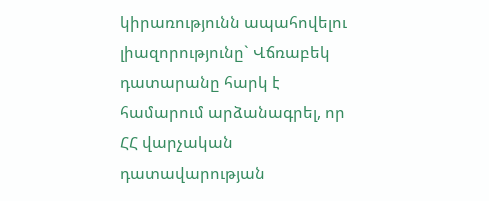կիրառությունն ապահովելու լիազորությունը` Վճռաբեկ դատարանը հարկ է համարում արձանագրել, որ ՀՀ վարչական դատավարության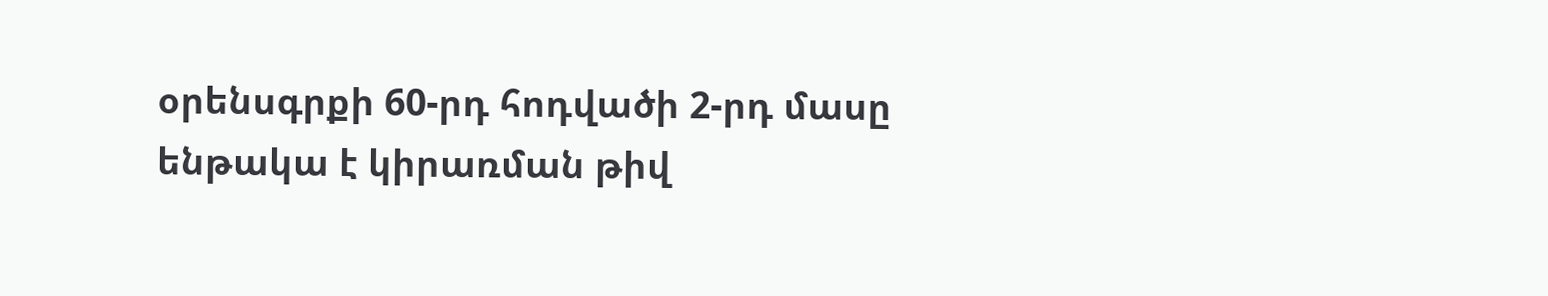օրենսգրքի 60-րդ հոդվածի 2-րդ մասը ենթակա է կիրառման թիվ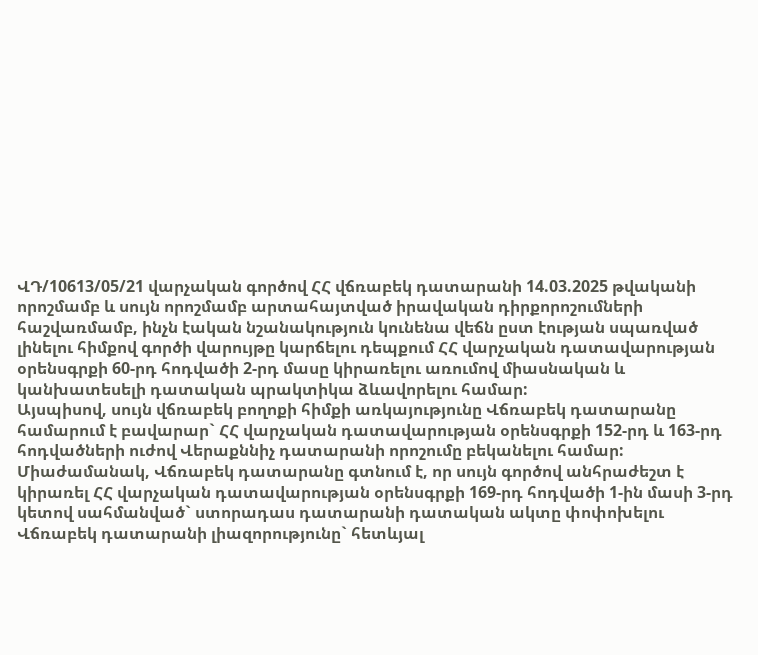ՎԴ/10613/05/21 վարչական գործով ՀՀ վճռաբեկ դատարանի 14.03.2025 թվականի որոշմամբ և սույն որոշմամբ արտահայտված իրավական դիրքորոշումների հաշվառմամբ, ինչն էական նշանակություն կունենա վեճն ըստ էության սպառված լինելու հիմքով գործի վարույթը կարճելու դեպքում ՀՀ վարչական դատավարության օրենսգրքի 60-րդ հոդվածի 2-րդ մասը կիրառելու առումով միասնական և կանխատեսելի դատական պրակտիկա ձևավորելու համար:
Այսպիսով, սույն վճռաբեկ բողոքի հիմքի առկայությունը Վճռաբեկ դատարանը համարում է բավարար` ՀՀ վարչական դատավարության օրենսգրքի 152-րդ և 163-րդ հոդվածների ուժով Վերաքննիչ դատարանի որոշումը բեկանելու համար:
Միաժամանակ, Վճռաբեկ դատարանը գտնում է, որ սույն գործով անհրաժեշտ է կիրառել ՀՀ վարչական դատավարության օրենսգրքի 169-րդ հոդվածի 1-ին մասի 3-րդ կետով սահմանված` ստորադաս դատարանի դատական ակտը փոփոխելու Վճռաբեկ դատարանի լիազորությունը` հետևյալ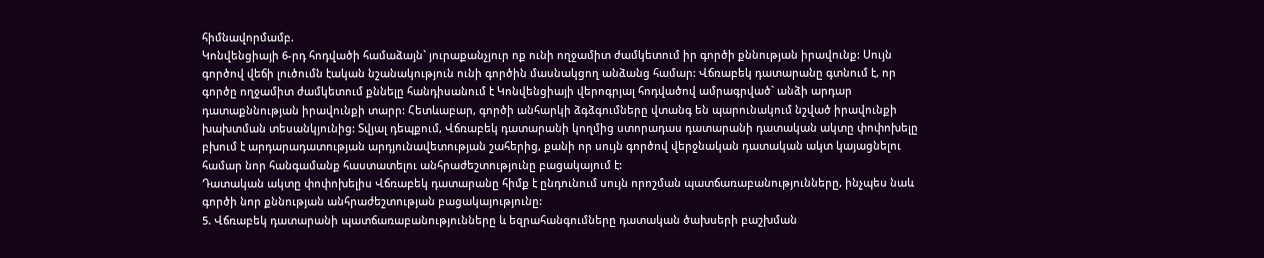հիմնավորմամբ.
Կոնվենցիայի 6-րդ հոդվածի համաձայն` յուրաքանչյուր ոք ունի ողջամիտ ժամկետում իր գործի քննության իրավունք: Սույն գործով վեճի լուծումն էական նշանակություն ունի գործին մասնակցող անձանց համար: Վճռաբեկ դատարանը գտնում է, որ գործը ողջամիտ ժամկետում քննելը հանդիսանում է Կոնվենցիայի վերոգրյալ հոդվածով ամրագրված` անձի արդար դատաքննության իրավունքի տարր: Հետևաբար, գործի անհարկի ձգձգումները վտանգ են պարունակում նշված իրավունքի խախտման տեսանկյունից: Տվյալ դեպքում, Վճռաբեկ դատարանի կողմից ստորադաս դատարանի դատական ակտը փոփոխելը բխում է արդարադատության արդյունավետության շահերից, քանի որ սույն գործով վերջնական դատական ակտ կայացնելու համար նոր հանգամանք հաստատելու անհրաժեշտությունը բացակայում է:
Դատական ակտը փոփոխելիս Վճռաբեկ դատարանը հիմք է ընդունում սույն որոշման պատճառաբանությունները, ինչպես նաև գործի նոր քննության անհրաժեշտության բացակայությունը:
5. Վճռաբեկ դատարանի պատճառաբանությունները և եզրահանգումները դատական ծախսերի բաշխման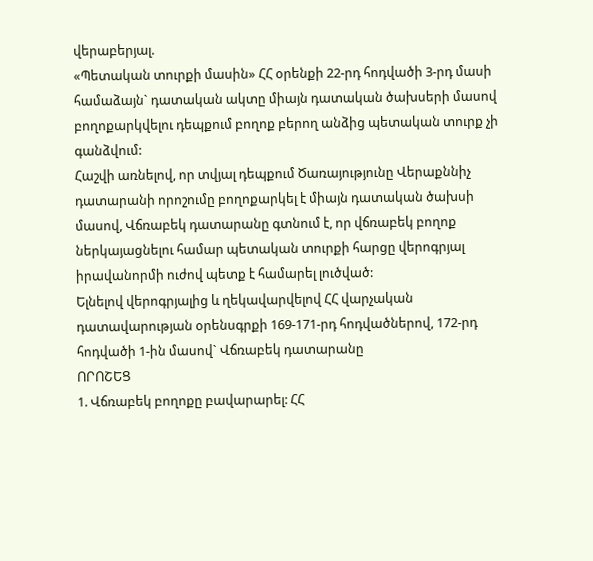վերաբերյալ.
«Պետական տուրքի մասին» ՀՀ օրենքի 22-րդ հոդվածի 3-րդ մասի համաձայն` դատական ակտը միայն դատական ծախսերի մասով բողոքարկվելու դեպքում բողոք բերող անձից պետական տուրք չի գանձվում:
Հաշվի առնելով, որ տվյալ դեպքում Ծառայությունը Վերաքննիչ դատարանի որոշումը բողոքարկել է միայն դատական ծախսի մասով, Վճռաբեկ դատարանը գտնում է, որ վճռաբեկ բողոք ներկայացնելու համար պետական տուրքի հարցը վերոգրյալ իրավանորմի ուժով պետք է համարել լուծված:
Ելնելով վերոգրյալից և ղեկավարվելով ՀՀ վարչական դատավարության օրենսգրքի 169-171-րդ հոդվածներով, 172-րդ հոդվածի 1-ին մասով` Վճռաբեկ դատարանը
ՈՐՈՇԵՑ
1. Վճռաբեկ բողոքը բավարարել: ՀՀ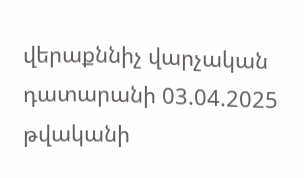վերաքննիչ վարչական դատարանի 03.04.2025 թվականի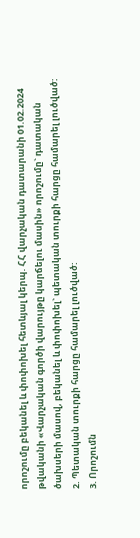որոշումը բեկանել և փոփոխել հետևյալ կերպ. ՀՀ վարչական դատարանի 01.02.2024 թվականի «Վարչական գործի վարույթը կարճելու մասին» որոշումը` դատական ծախսերի մասով, բեկանել և փոփոխել` պետական տուրքի հարցը համարել լուծված:
2. Պետական տուրքի հարցը համարել լուծված:
3. Որոշումն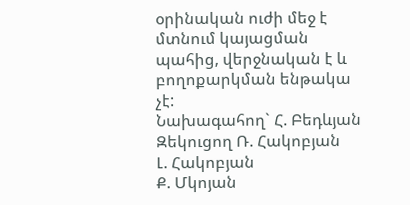օրինական ուժի մեջ է մտնում կայացման պահից, վերջնական է և բողոքարկման ենթակա չէ:
Նախագահող` Հ. Բեդևյան
Զեկուցող Ռ. Հակոբյան
Լ. Հակոբյան
Ք. Մկոյան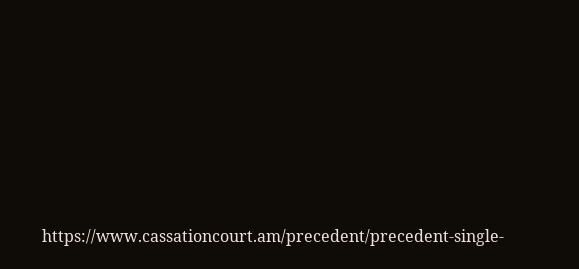https://www.cassationcourt.am/precedent/precedent-single-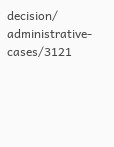decision/ administrative-cases/3121